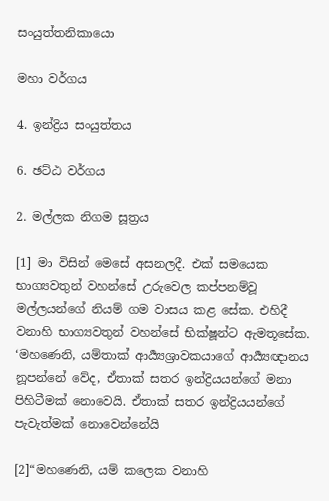සංයුත්තනිකායො

මහා වර්ගය

4. ඉන්ද්‍රිය සංයුත්තය

6. ඡට්ඨ වර්ගය

2. මල්ලක නිගම සූත්‍රය

[1] මා විසින් මෙසේ අසනලදී. එක් සමයෙක භාග්‍යවතුන් වහන්සේ උරුවෙල කප්පනම්වූ මල්ලයන්ගේ නියම් ගම වාසය කළ සේක. එහිදී වනාහි භාග්‍යවතුන් වහන්සේ භික්ෂූන්ට ඇමතූසේක. ‘මහණෙනි, යම්තාක් ආර්‍ය්‍යශ්‍රාවකයාගේ ආර්‍ය්‍යඥානය නූපන්නේ වේද, ඒතාක් සතර ඉන්ද්‍රියයන්ගේ මනා පිහිටීමක් නොවෙයි. ඒතාක් සතර ඉන්ද්‍රියයන්ගේ පැවැත්මක් නොවෙන්නේයි

[2]“මහණෙනි, යම් කලෙක වනාහි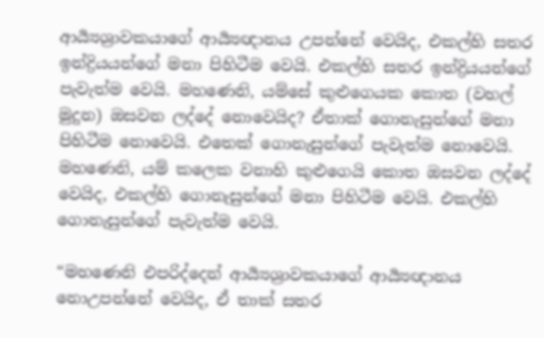ආර්‍ය්‍යශ්‍රාවකයාගේ ආර්‍ය්‍යඥානය උපන්නේ වෙයිද, එකල්හි සතර ඉන්ද්‍රියයන්ගේ මනා පිහිටීම වෙයි. එකල්හි සතර ඉන්ද්‍රියයන්ගේ පැවැත්ම වෙයි. මහණෙනි, යම්සේ කුළුගෙයක කොත (වහල් මුදුන) ඔසවන ලද්දේ නොවෙයිද? ඒතාක් ගොනැසුන්ගේ මනා පිහිටීම නොවෙයි. එතෙක් ගොනැසුන්ගේ පැවැත්ම නොවෙයි. මහණෙනි, යම් කලෙක වනාහි කුළුගෙයි කොත ඔසවන ලද්දේ වෙයිද, එකල්හි ගොනැසුන්ගේ මනා පිහිටීම වෙයි. එකල්හි ගොනැසුන්ගේ පැවැත්ම වෙයි.

“මහණෙනි එපරිද්දෙන් ආර්‍ය්‍යශ්‍රාවකයාගේ ආර්‍ය්‍යඥානය නොඋපන්නේ වෙයිද, ඒ තාක් සතර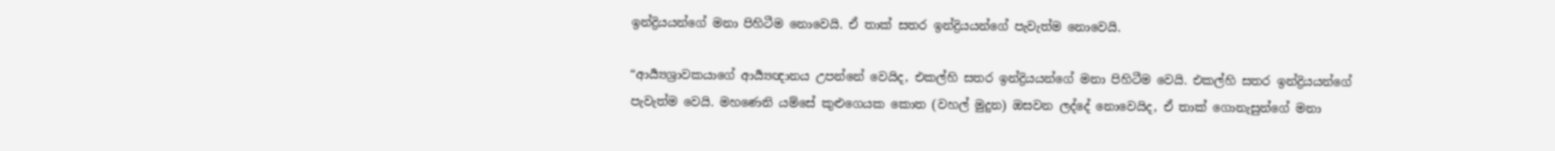ඉන්ද්‍රියයන්ගේ මනා පිහිටීම නොවෙයි. ඒ තාක් සතර ඉන්ද්‍රියයන්ගේ පැවැත්ම නොවෙයි.

“ආර්‍ය්‍යශ්‍රාවකයාගේ ආර්‍ය්‍යඥානය උපන්නේ වෙයිද, එකල්හි සතර ඉන්ද්‍රියයන්ගේ මනා පිහිටීම වෙයි. එකල්හි සතර ඉන්ද්‍රියයන්ගේ පැවැත්ම වෙයි. මහණෙනි යම්සේ කුළුගෙයක කොත (වහල් මුදුන) ඔසවන ලද්දේ නොවෙයිද, ඒ තාක් ගොනැසුන්ගේ මනා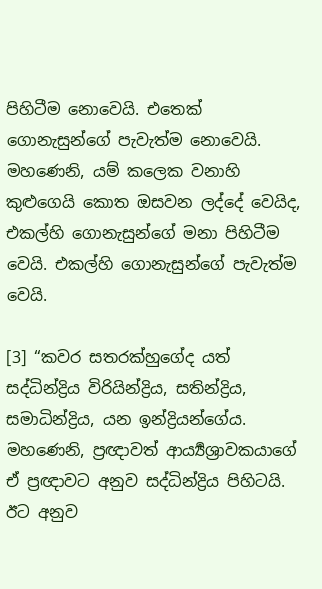පිහිටීම නොවෙයි. එතෙක් ගොනැසුන්ගේ පැවැත්ම නොවෙයි. මහණෙනි, යම් කලෙක වනාහි කුළුගෙයි කොත ඔසවන ලද්දේ වෙයිද, එකල්හි ගොනැසුන්ගේ මනා පිහිටීම වෙයි. එකල්හි ගොනැසුන්ගේ පැවැත්ම වෙයි.

[3] “කවර සතරක්හුගේද යත් සද්ධින්ද්‍රිය විරියින්ද්‍රිය, සතින්ද්‍රිය, සමාධින්ද්‍රිය, යන ඉන්ද්‍රියන්ගේය. මහණෙනි, ප්‍රඥාවත් ආර්‍ය්‍යශ්‍රාවකයාගේ ඒ ප්‍රඥාවට අනුව සද්ධින්ද්‍රිය පිහිටයි. ඊට අනුව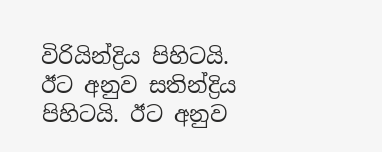විරියින්ද්‍රිය පිහිටයි. ඊට අනුව සතින්ද්‍රිය පිහිටයි. ඊට අනුව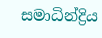සමාධින්ද්‍රිය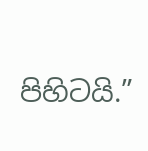පිහිටයි.”